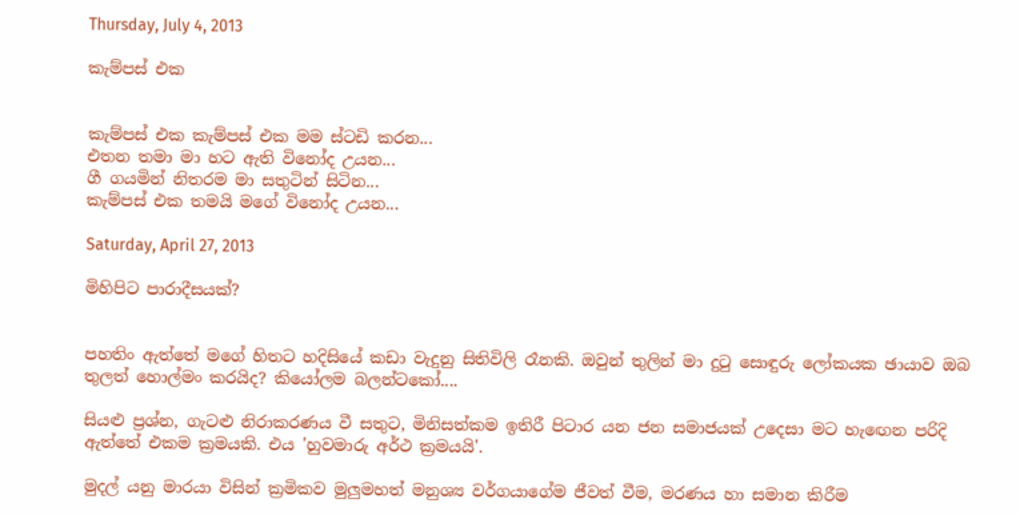Thursday, July 4, 2013

කැම්පස් එක


කැම්පස් එක කැම්පස් එක මම ස්ටඩි කරන...
එතන තමා මා හට ඇති විනෝද උයන...
ගී ගයමින් නිතරම මා සතුටින් සිටින...
කැම්පස් එක තමයි මගේ විනෝද උයන...

Saturday, April 27, 2013

මිහිපිට පාරාදීසයක්?


පහතිං ඇත්තේ මගේ හිතට හදිසියේ කඩා වැදුනු සිතිවිලි රෑනකි. ඔවුන් තුලින් මා දුටු සොඳුරු ලෝකයක ඡායාව ඔබ තුලත් හොල්මං කරයිද? කියෝලම බලන්ටකෝ....

සියළු ප්‍රශ්න, ගැටළු නිරාකරණය වී සතුට, මිනිසත්කම ඉතිරී පිටාර යන ජන සමාජයක් උදෙසා මට හැඟෙන පරිදි ඇත්තේ එකම ක්‍රමයකි. එය 'හුවමාරු අර්ථ ක්‍රමයයි'.

මුදල් යනු මාරයා විසින් ක්‍රමිකව මුලුමහත් මනුශ්‍ය වර්ගයාගේම ජීවත් වීම, මරණය හා සමාන කිරීම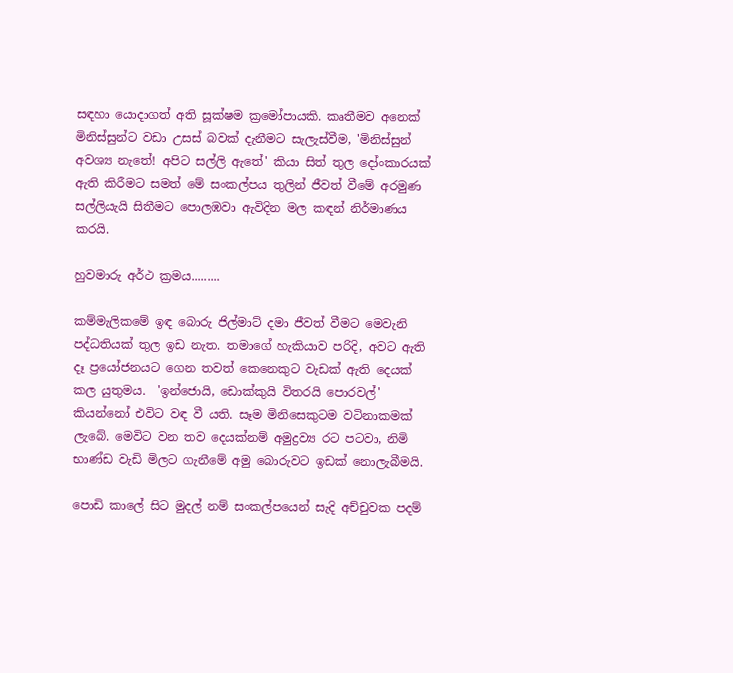සඳහා යොදාගත් අති සූක්ෂම ක්‍රමෝපායකි. කෘතීමව අනෙක් මිනිස්සුන්ට වඩා උසස් බවක් දැනීමට සැලැස්වීම, 'මිනිස්සුන් අවශ්‍ය නැතේ! අපිට සල්ලි ඇතේ' කියා සිත් තුල දෝංකාරයක් ඇති කිරීමට සමත් මේ සංකල්පය තුලින් ජීවත් වීමේ අරමුණ සල්ලියැයි සිතීමට පොලඹවා ඇවිදින මල කඳන් නිර්මාණය කරයි.

හුවමාරු අර්ථ ක්‍රමය.........

කම්මැලිකමේ ඉඳ බොරු ජිල්මාට් දමා ජීවත් වීමට මෙවැනි පද්ධතියක් තුල ඉඩ නැත. තමාගේ හැකියාව පරිදි, අවට ඇති දෑ ප්‍රයෝජනයට ගෙන තවත් කෙනෙකුට වැඩක් ඇති දෙයක් කල යුතුමය.  'ඉන්ජොයි, ඩොක්කුයි විතරයි පොරවල්' කියන්නෝ එවිට වඳ වී යති. සෑම මිනිසෙකුටම වටිනාකමක් ලැබේ. මෙවිට වන තව දෙයක්නම් අමුද්‍රව්‍ය රට පටවා, නිමි භාණ්ඩ වැඩි මිලට ගැනීමේ අමු බොරුවට ඉඩක් නොලැබීමයි.

පොඩි කාලේ සිට මුදල් නම් සංකල්පයෙන් සැදි අච්චුවක පදම්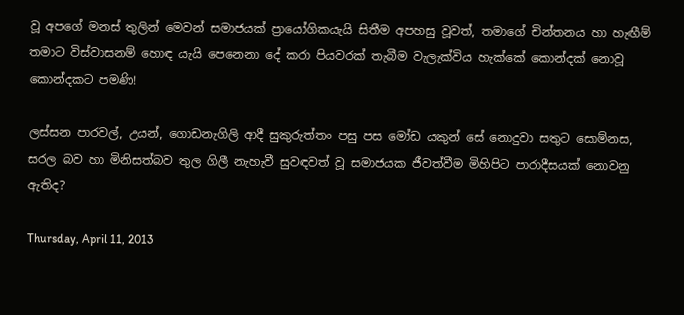වූ අපගේ මනස් තුලින් මෙවන් සමාජයක් ප්‍රායෝගිකයැයි සිතීම අපහසු වූවත්, තමාගේ චින්තනය හා හැඟීම් තමාට විස්වාසනම් හොඳ යැයි පෙනෙනා දේ කරා පියවරක් තැබීම වැලැක්විය හැක්කේ කොන්දක් නොවූ කොන්දකට පමණි!

ලස්සන පාරවල්, උයන්, ගොඩනැගිලි ආදී සුකුරුත්තං පසු පස මෝඩ යකුන් සේ නොදුවා සතුට සොම්නස, සරල බව හා මිනිසත්බව තුල ගිලී නැහැවී සුවඳවත් වූ සමාජයක ජීවත්වීම මිහිපිට පාරාදීසයක් නොවනු ඇතිද?

Thursday, April 11, 2013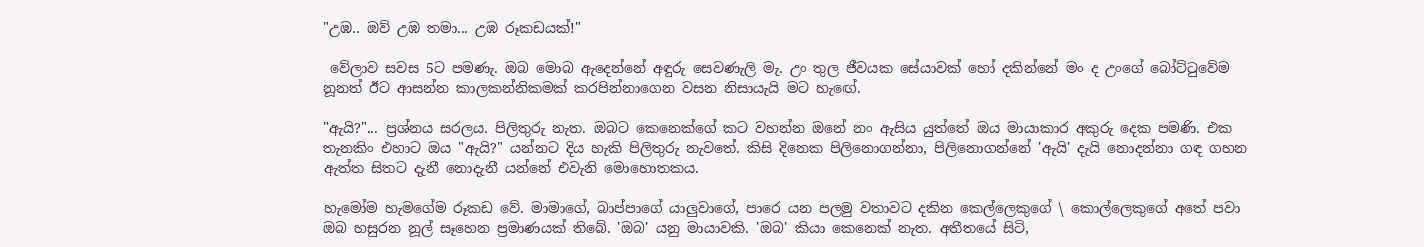"උඹ.. ඔව් උඹ තමා... උඹ රූකඩයක්!"

 වේලාව සවස 5ට පමණැ. ඔබ මොබ ඇදෙන්නේ අඳුරු සෙවණැලි මැ. උං තුල ජීවයක සේයාවක් හෝ දකින්නේ මං ද උංගේ බෝට්ටුවේම නූනත් ඊට ආසන්න කාලකන්නිකමක් කරපින්නාගෙන වසන නිසායැයි මට හැඟේ.

"ඇයි?"... ප්‍රශ්නය සරලය. පිලිතුරු නැත. ඔබට කෙනෙක්ගේ කට වහන්න ඔනේ නං ඇසිය යුත්තේ ඔය මායාකාර අකුරු දෙක පමණි. එක තැනකිං එහාට ඔය "ඇයි?" යන්නට දිය හැකි පිලිතුරු නැවතේ. කිසි දිනෙක පිලිනොගන්නා, පිලිනොගන්නේ 'ඇයි' දැයි නොදන්නා ගඳ ගහන ඇත්ත සිතට දැනී නොදැනී යන්නේ එවැනි මොහොතකය.

හැමෝම හැමගේම රූකඩ වේ. මාමාගේ, බාප්පාගේ යාලුවාගේ, පාරෙ යන පලමු වතාවට දකින කෙල්ලෙකුගේ \ කොල්ලෙකුගේ අතේ පවා ඔබ හසුරන නූල් සෑහෙන ප්‍රමාණයක් තිබේ. 'ඔබ' යනු මායාවකි. 'ඔබ' කියා කෙනෙක් නැත. අතීතයේ සිටි,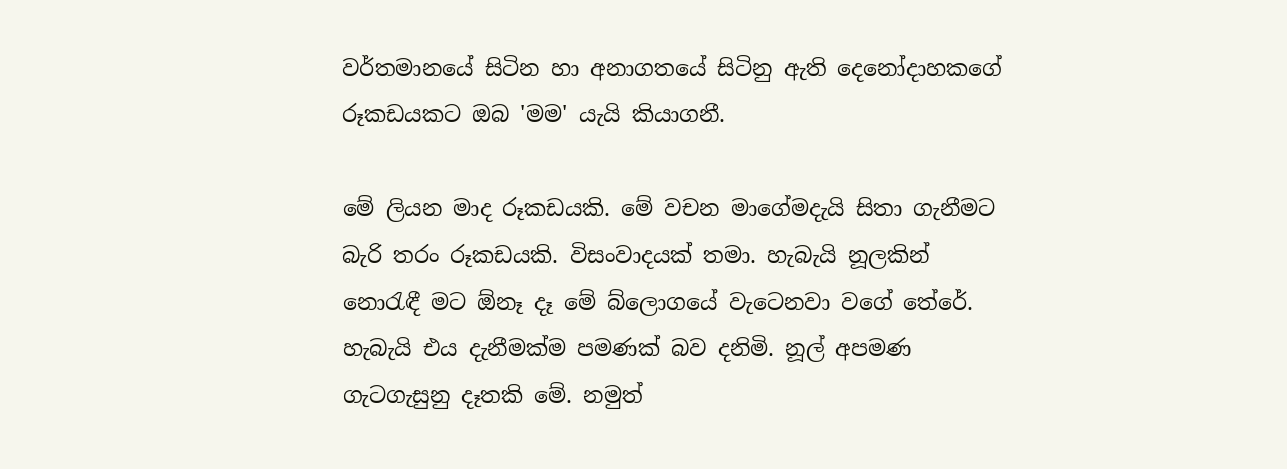වර්තමානයේ සිටින හා අනාගතයේ සිටිනු ඇති දෙනෝදාහකගේ රූකඩයකට ඔබ 'මම' යැයි කියාගනී.

මේ ලියන මාද රූකඩයකි. මේ වචන මාගේමදැයි සිතා ගැනීමට බැරි තරං රූකඩයකි. විසංවාදයක් තමා. හැබැයි නූලකින් නොරැඳී මට ඕනෑ දෑ මේ බ්ලොගයේ වැටෙනවා වගේ තේරේ. හැබැයි එය දැනීමක්ම පමණක් බව දනිමි. නූල් අපමණ ගැටගැසුනු දෑතකි මේ. නමුත්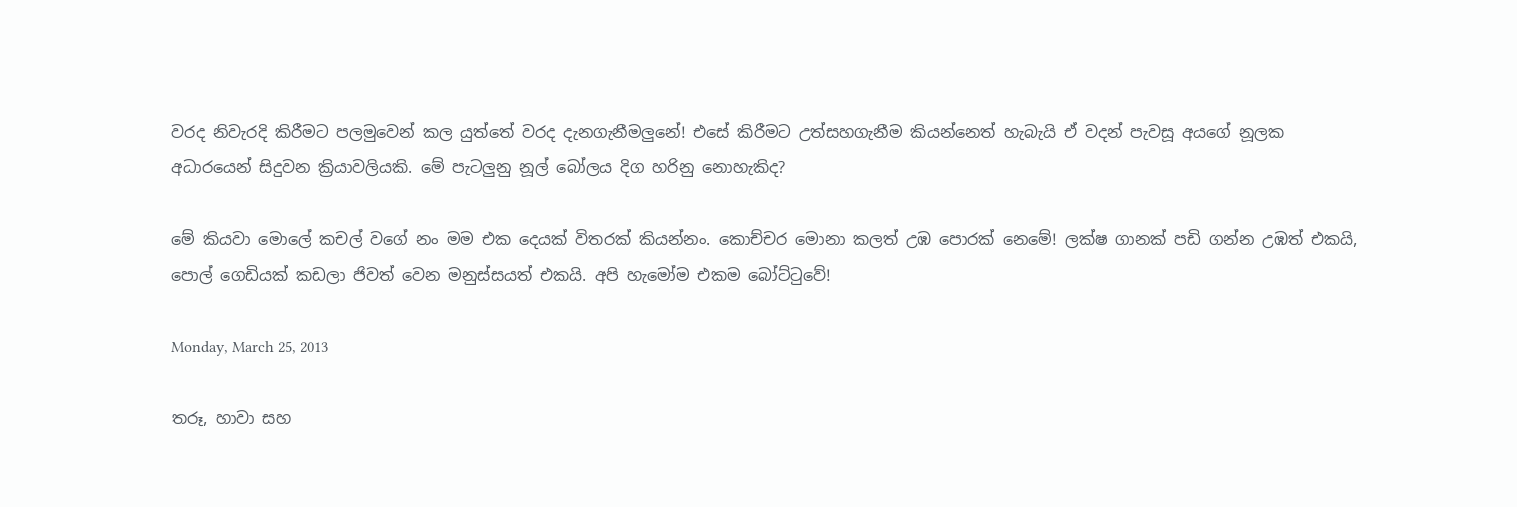වරද නිවැරදි කිරීමට පලමුවෙන් කල යුත්තේ වරද දැනගැනීමලුනේ! එසේ කිරීමට උත්සහගැනීම කියන්නෙත් හැබැයි ඒ වදන් පැවසූ අයගේ නූලක අධාරයෙන් සිදුවන ක්‍රියාවලියකි. මේ පැටලුනු නූල් බෝලය දිග හරිනු නොහැකිද?

මේ කියවා මොලේ කචල් වගේ නං මම එක දෙයක් විතරක් කියන්නං. කොච්චර මොනා කලත් උඹ පොරක් නෙමේ! ලක්ෂ ගානක් පඩි ගන්න උඹත් එකයි, පොල් ගෙඩියක් කඩලා ජිවත් වෙන මනුස්සයත් එකයි. අපි හැමෝම එකම බෝට්ටුවේ!

Monday, March 25, 2013

තරූ, හාවා සහ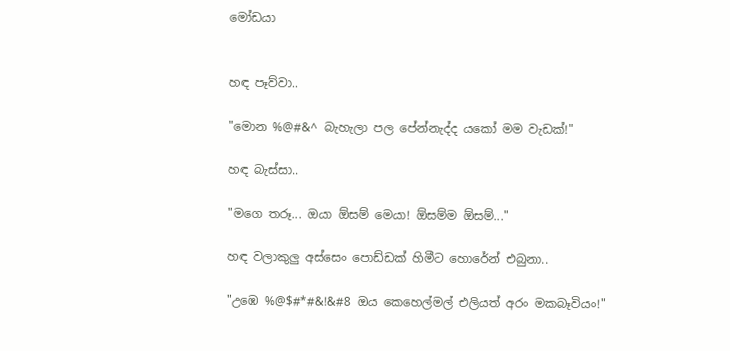මෝඩයා


හඳ පෑව්වා..

"මොන %@#&^ බැහැලා පල පේන්නැද්ද යකෝ මම වැඩක්!"

හඳ බැස්සා..

"මගෙ තරූ... ඔයා ඕසම් මෙයා! ඕසම්ම ඕසම්..."

හඳ වලාකුලු අස්සෙං පොඩ්ඩක් හිමීට හොරේන් එබුනා..

"උඹෙ %@$#*#&!&#8 ඔය කෙහෙල්මල් එලියත් අරං මකබෑවියං!"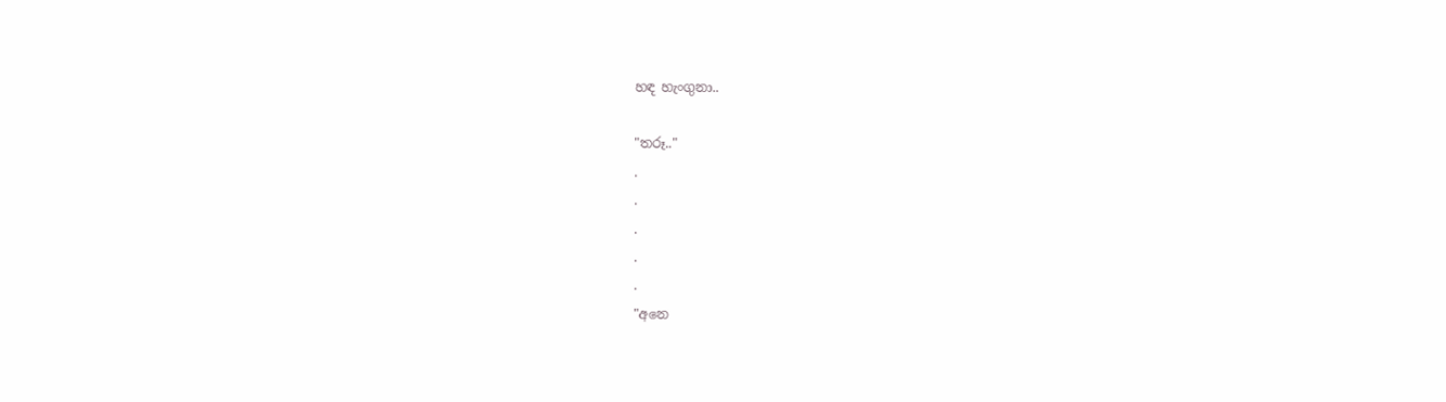හඳ හැංගුනා..

"තරූ.."
.
.
.
.
.
"අනෙ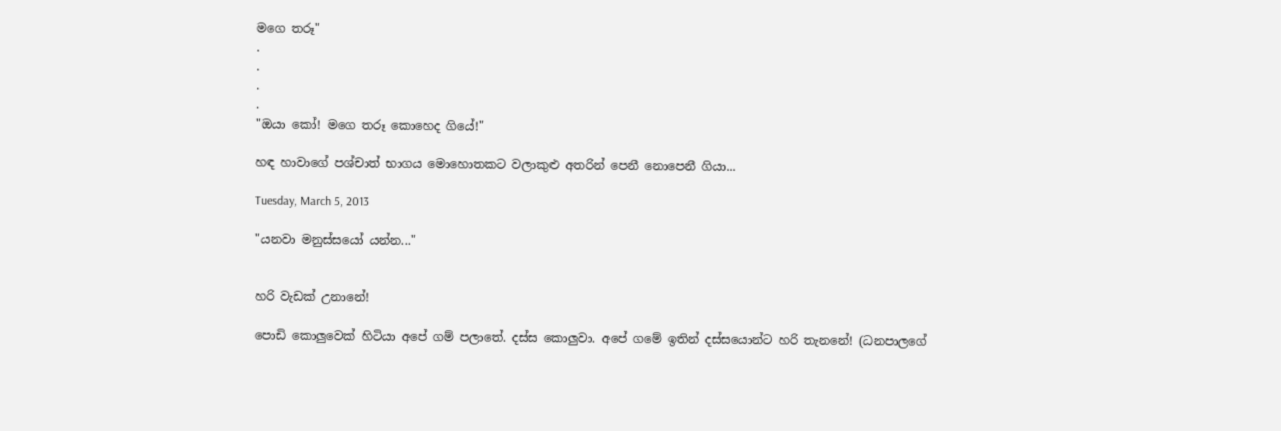මගෙ තරූ"
.
.
.
.
"ඔයා කෝ! මගෙ තරූ කොහෙද ගියේ!"

හඳ හාවාගේ පශ්චාත් භාගය මොහොතකට වලාකුළු අතරින් පෙනී නොපෙනී ගියා...

Tuesday, March 5, 2013

"යනවා මනුස්සයෝ යන්න..."


හරි වැඩක් උනානේ!

පොඩි කොලුවෙක් හිටියා අපේ ගම් පලාතේ. දස්ස කොලුවා. අපේ ගමේ ඉතින් දස්සයොන්ට හරි තැනනේ! (ධනපාලගේ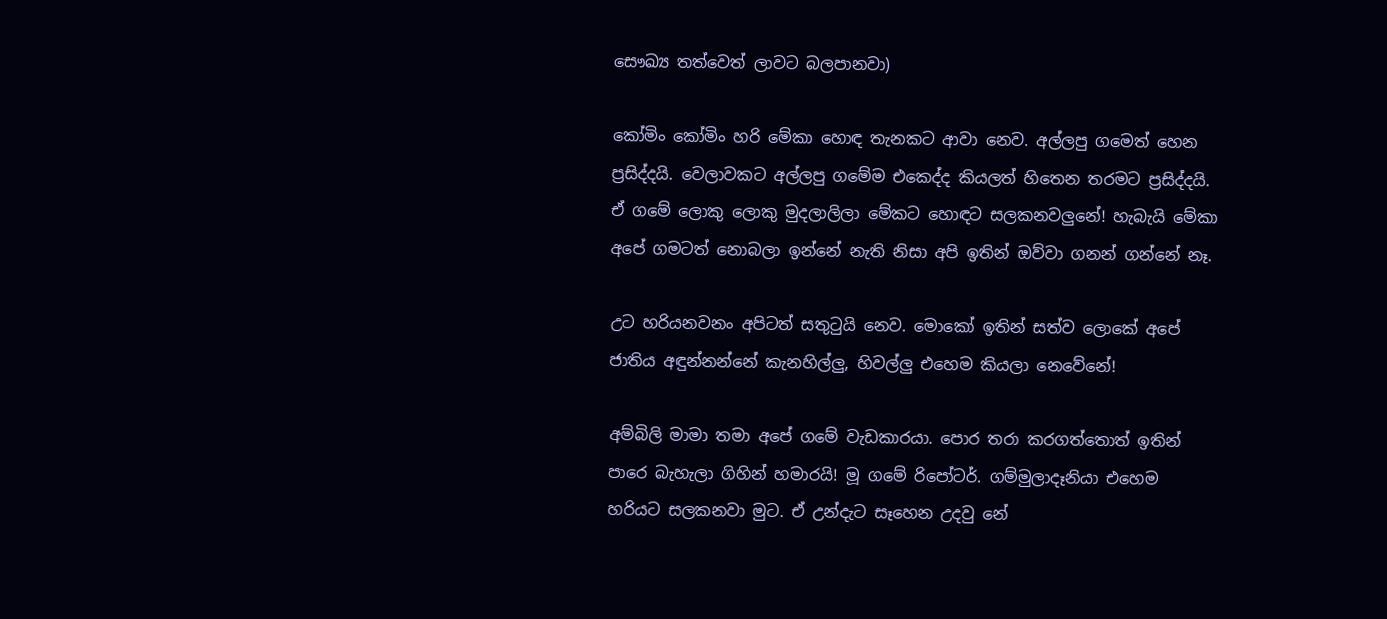සෞඛ්‍ය තත්වෙත් ලාවට බලපානවා)

කෝමිං කෝමිං හරි මේකා හොඳ තැනකට ආවා නෙව. අල්ලපු ගමෙත් හෙන ප්‍රසිද්දයි. වෙලාවකට අල්ලපු ගමේම එකෙද්ද කියලත් හිතෙන තරමට ප්‍රසිද්දයි. ඒ ගමේ ලොකු ලොකු මුදලාලිලා මේකට හොඳට සලකනවලුනේ! හැබැයි මේකා අපේ ගමටත් නොබලා ඉන්නේ නැති නිසා අපි ඉතින් ඔව්වා ගනන් ගන්නේ නෑ.

උට හරියනවනං අපිටත් සතුටුයි නෙව. මොකෝ ඉතින් සත්ව ලොකේ අපේ ජාතිය අඳුන්නන්නේ කැනහිල්ලු, හිවල්ලු එහෙම කියලා නෙවේනේ!

අම්බිලි මාමා තමා අපේ ගමේ වැඩකාරයා. පොර තරා කරගත්තොත් ඉතින් පාරෙ බැහැලා ගිහින් හමාරයි! මූ ගමේ රිපෝටර්. ගම්මුලාදෑනියා එහෙම හරියට සලකනවා මුට. ඒ උන්දැට සෑහෙන උදවු නේ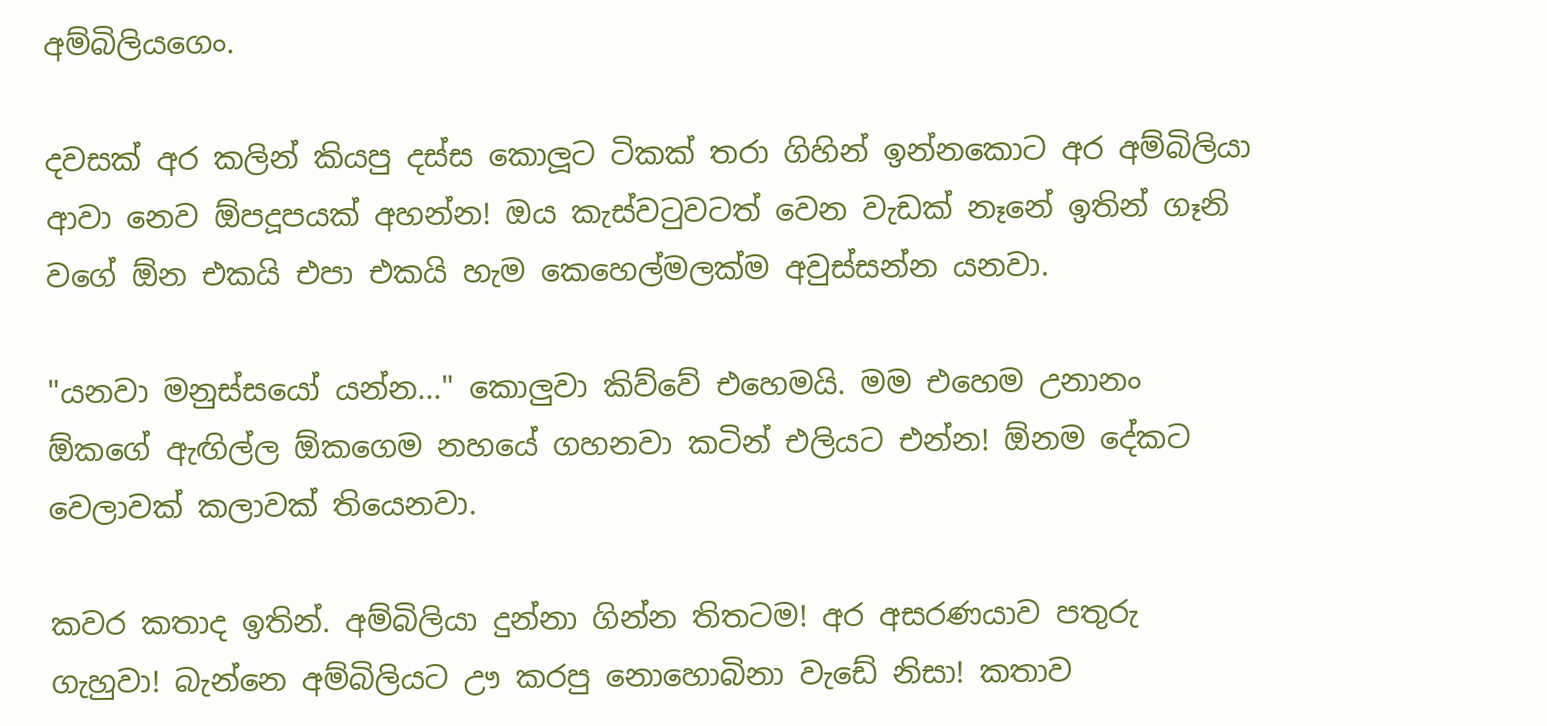අම්බිලියගෙං.

දවසක් අර කලින් කියපු දස්ස කොලූට ටිකක් තරා ගිහින් ඉන්නකොට අර අම්බිලියා ආවා නෙව ඕපදූපයක් අහන්න! ඔය කැස්වටුවටත් වෙන වැඩක් නෑනේ ඉතින් ගෑනි වගේ ඕන එකයි එපා එකයි හැම කෙහෙල්මලක්ම අවුස්සන්න යනවා.

"යනවා මනුස්සයෝ යන්න..." කොලුවා කිව්වේ එහෙමයි. මම එහෙම උනානං ඕකගේ ඇඟිල්ල ඕකගෙම නහයේ ගහනවා කටින් එලියට එන්න! ඕනම දේකට වෙලාවක් කලාවක් තියෙනවා.

කවර කතාද ඉතින්. අම්බිලියා දුන්නා ගින්න තිතටම! අර අසරණයාව පතුරු ගැහුවා! බැන්නෙ අම්බිලියට ඌ කරපු නොහොබිනා වැඩේ නිසා! කතාව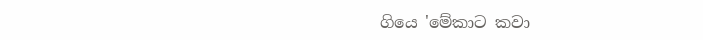ගියෙ 'මේකාට කවා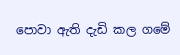පොවා ඇති දැඩි කල ගමේ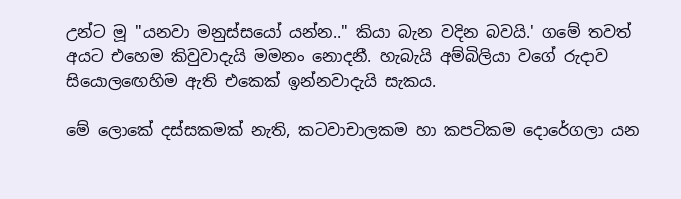උන්ට මූ "යනවා මනුස්සයෝ යන්න.." කියා බැන වදින බවයි.' ගමේ තවත් අයට එහෙම කිවුවාදැයි මමනං නොදනී. හැබැයි අම්බිලියා වගේ රුදාව සියොලඟෙහිම ඇති එකෙක් ඉන්නවාදැයි සැකය.

මේ ලොකේ දස්සකමක් නැති, කටවාචාලකම හා කපටිකම දොරේගලා යන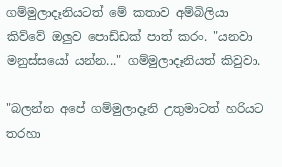ගම්මුලාදෑනියටත් මේ කතාව අම්බිලියා කිව්වේ ඔලුව පොඩ්ඩක් පාත් කරං. "යනවා මනුස්සයෝ යන්න..." ගම්මුලාදෑනියත් කිවුවා.

"බලන්න අපේ ගම්මුලාදෑනි උතුමාටත් හරියට තරහා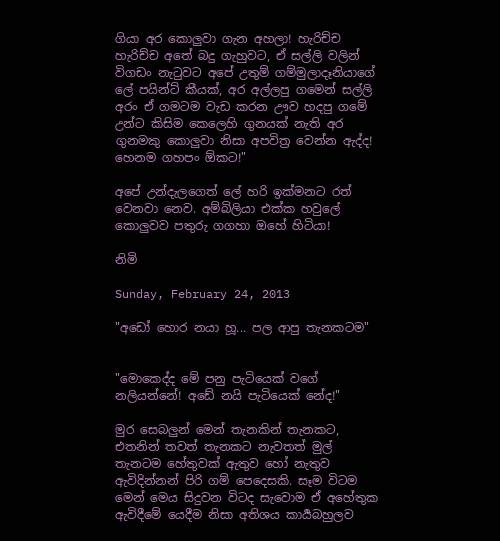ගියා අර කොලුවා ගැන අහලා! හැරිච්ච හැරිච්ච අතේ බදු ගැහුවට, ඒ සල්ලි වලින් විගඩං නැටුවට අපේ උතුම් ගම්මුලාදෑනියාගේ ලේ පයින්ට් කීයක්, අර අල්ලපු ගමෙන් සල්ලි අරං ඒ ගමටම වැඩ කරන ඌව හදපු ගමේ උන්ට කිසිම කෙලෙහි ගුනයක් නැති අර ගුනමකු කොලුවා නිසා අපවිත්‍ර වෙන්න ඇද්ද! හෙනම ගහපං ඕකට!"

අපේ උන්දැලගෙත් ලේ හරි ඉක්මනට රත් වෙනවා නෙව. අම්බිලියා එක්ක හවුලේ කොලුවව පතුරු ගගහා ඔහේ හිටියා!

නිමි

Sunday, February 24, 2013

"අඩෝ හොර නයා හූ... පල ආපු තැනකටම"


"මොකෙද්ද මේ පනු පැටියෙක් වගේ නලියන්නේ! අඩේ නයි පැටියෙක් නේද!"

මුර සෙබලුන් මෙන් තැනකින් තැනකට, එතනින් තවත් තැනකට නැවතත් මුල් තැනටම හේතුවක් ඇතුව හෝ නැතුව ඇවිදින්නන් පිරි ගම් පෙදෙසකි. සෑම විටම මෙන් මෙය සිදුවන විටද සැවොම ඒ අහේතුක ඇවිදීමේ යෙදීම නිසා අතිශය කාර්‍යබහුලව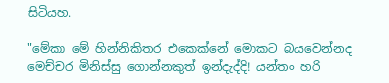සිටියහ.

"මේකා මේ හින්නිකිතර එකෙක්නේ මොකට බයවෙන්නද මෙච්චර මිනිස්සු ගොන්නකුත් ඉන්දැද්දි! යන්තං හරි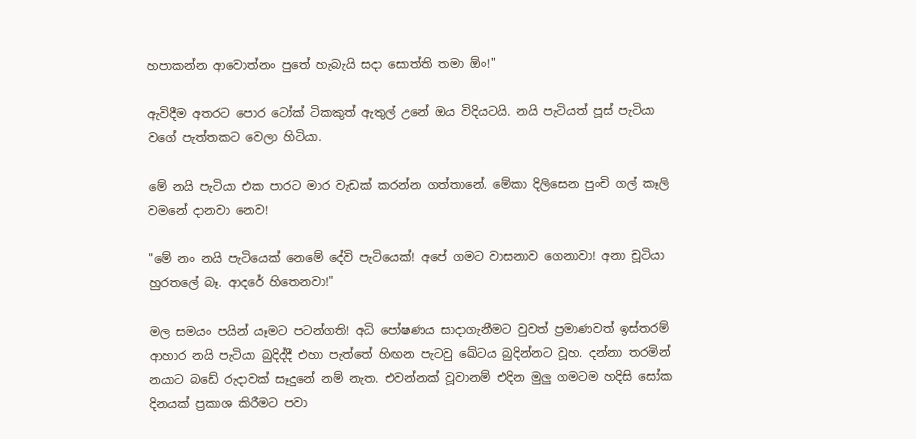හපාකන්න ආවොත්නං පුතේ හැබැයි සදා සොත්ති තමා ඕං!"

ඇවිදීම අතරට පොර ටෝක් ටිකකුත් ඇතුල් උනේ ඔය විදියටයි. නයි පැටියත් පූස් පැටියා වගේ පැත්තකට වෙලා හිටියා.

මේ නයි පැටියා එක පාරට මාර වැඩක් කරන්න ගත්තානේ. මේකා දිලිසෙන පුංචි ගල් කෑලි වමනේ දානවා නෙව!

"මේ නං නයි පැටියෙක් නෙමේ දේවි පැටියෙක්! අපේ ගමට වාසනාව ගෙනාවා! අනා චූටියා හුරතලේ බෑ. ආදරේ හිතෙනවා!"

මල සමයං පයින් යෑමට පටන්ගති! අධි පෝෂණය සාදාගැනීමට වුවත් ප්‍රමාණවත් ඉස්තරම් ආහාර නයි පැටියා බුදිද්දී එහා පැත්තේ හිඟන පැටවු ඛේටය බුදින්නට වූහ. දන්නා තරමින් නයාට බඩේ රුදාවක් සෑදුනේ නම් නැත. එවන්නක් වූවානම් එදින මුලු ගමටම හදිසි සෝක දිනයක් ප්‍රකාශ කිරීමට පවා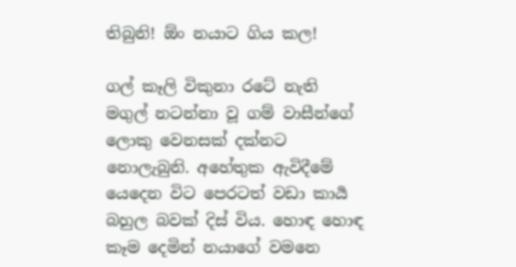තිබුනි! ඕං නයාට ගිය කල!

ගල් කෑලි විකුනා රටේ නැති මගුල් නටන්නා වූ ගම් වාසීන්ගේ ලොකු වෙනසක් දක්නට නොලැබුනි. අහේතුක ඇවිදීමේ යෙදෙන විට පෙරටත් වඩා කාර්‍ය බහුල බවක් දිස් විය. හොඳ හොඳ කෑම දෙමින් නයාගේ වමනෙ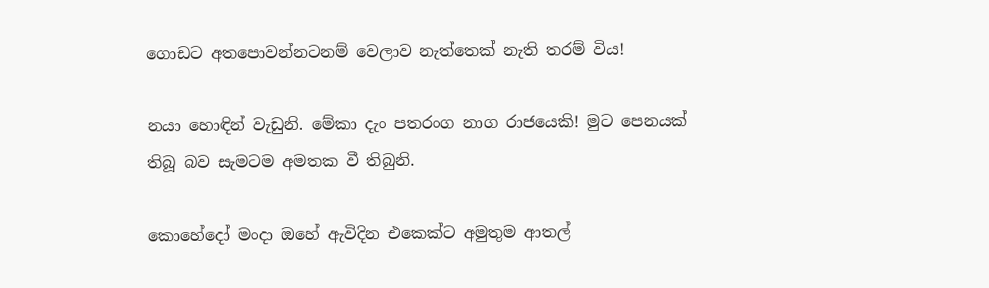ගොඩට අතපොවන්නටනම් වෙලාව නැත්තෙක් නැති තරම් විය!

නයා හොඳින් වැඩුනි. මේකා දැං පතරංග නාග රාජයෙකි! මුට පෙනයක් තිබූ බව සැමටම අමතක වී තිබුනි.

කොහේදෝ මංදා ඔහේ ඇවිදින එකෙක්ට අමුතුම ආතල්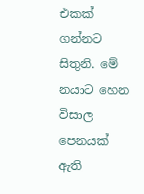එකක් ගන්නට සිතුනි. මේ නයාට හෙන විසාල පෙනයක් ඇති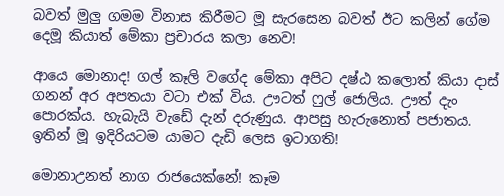බවත් මුලු ගමම විනාස කිරීමට මූ සැරසෙන බවත් ඊට කලින් ගේම දෙමූ කියාත් මේකා ප්‍රචාරය කලා නෙව!

ආයෙ මොනාද! ගල් කෑලි වගේද මේකා අපිට දෂ්ඨ කලොත් කියා දාස් ගනන් අර අපතයා වටා එක් විය. ඌටත් ෆුල් ජොලිය. ඌත් දැං පොරක්ය. හැබැයි වැඩේ දැන් දරුණුය. ආපසු හැරුනොත් පජාතය. ඉතින් මූ ඉදිරියටම යාමට දැඩි ලෙස ඉටාගති!

මොනාඋනත් නාග රාජයෙක්නේ! කෑම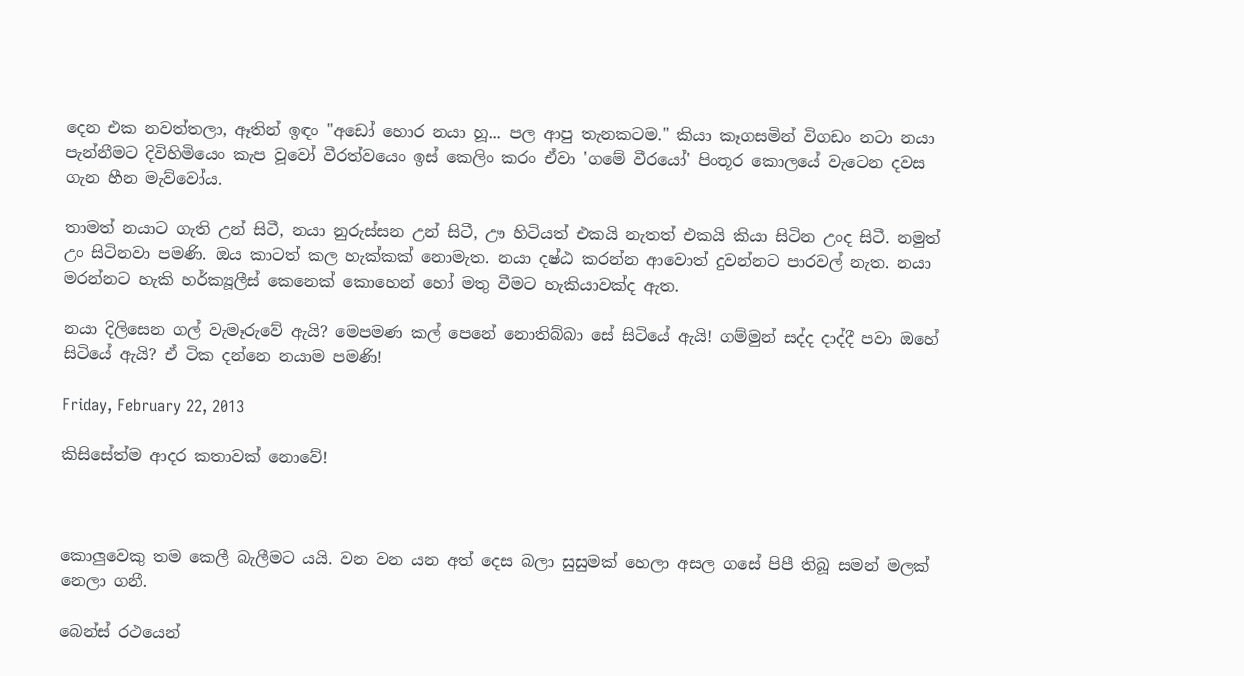දෙන එක නවත්තලා, ඈතින් ඉඳං "අඩෝ හොර නයා හූ... පල ආපු තැනකටම." කියා කෑගසමින් විගඩං නටා නයා පැන්නීමට දිවිහිමියෙං කැප වූවෝ වීරත්වයෙං ඉස් කෙලිං කරං ඒවා 'ගමේ වීරයෝ' පිංතූර කොලයේ වැටෙන දවස ගැන හීන මැව්වෝය.

තාමත් නයාට ගැති උන් සිටී, නයා නුරුස්සන උන් සිටී, ඌ හිටියත් එකයි නැතත් එකයි කියා සිටින උංද සිටී. නමුත් උං සිටිනවා පමණි. ඔය කාටත් කල හැක්කක් නොමැත. නයා දෂ්ඨ කරන්න ආවොත් දුවන්නට පාරවල් නැත. නයා මරන්නට හැකි හර්ක්‍යූලීස් කෙනෙක් කොහෙන් හෝ මතු වීමට හැකියාවක්ද ඇත.

නයා දිලිසෙන ගල් වැමෑරුවේ ඇයි? මෙපමණ කල් පෙනේ නොතිබ්බා සේ සිටියේ ඇයි! ගම්මුන් සද්ද දාද්දී පවා ඔහේ සිටියේ ඇයි? ඒ ටික දන්නෙ නයාම පමණි!

Friday, February 22, 2013

කිසිසේත්ම ආදර කතාවක් නොවේ!



කොලුවෙකු තම කෙලී බැලීමට යයි. වන වන යන අත් දෙස බලා සුසුමක් හෙලා අසල ගසේ පිපී තිබූ සමන් මලක් නෙලා ගනී.

බෙන්ස් රථයෙන්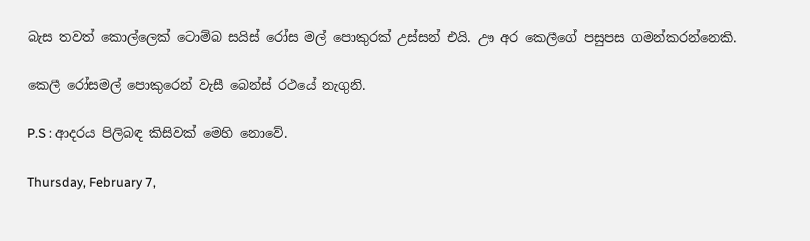බැස තවත් කොල්ලෙක් ටොම්බ සයිස් රෝස මල් පොකුරක් උස්සන් එයි. ඌ අර කෙලීගේ පසුපස ගමන්කරන්නෙකි.

කෙලී රෝසමල් පොකුරෙන් වැසී බෙන්ස් රථයේ නැගුනි.

P.S : ආදරය පිලිබඳ කිසිවක් මෙහි නොවේ.

Thursday, February 7,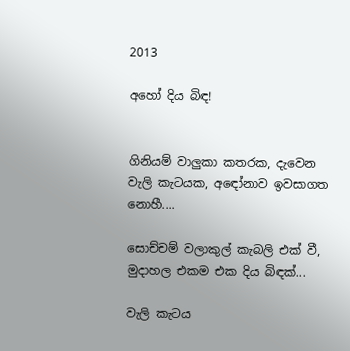2013

අහෝ දිය බිඳ!


ගිනියම් වාලුකා කතරක, දැවෙන වැලි කැටයක, අඳෝනාව ඉවසාගත නොහී....

සොච්චම් වලාකුල් කැබලි එක් වී, මුදාහල එකම එක දිය බිඳක්...

වැලි කැටය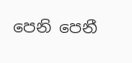පෙනි පෙනී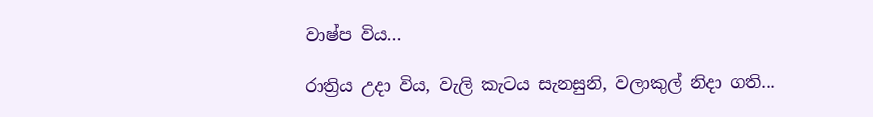වාෂ්ප විය...

රාත්‍රිය උදා විය, වැලි කැටය සැනසුනි, වලාකුල් නිදා ගති...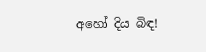අහෝ දිය බිඳ!